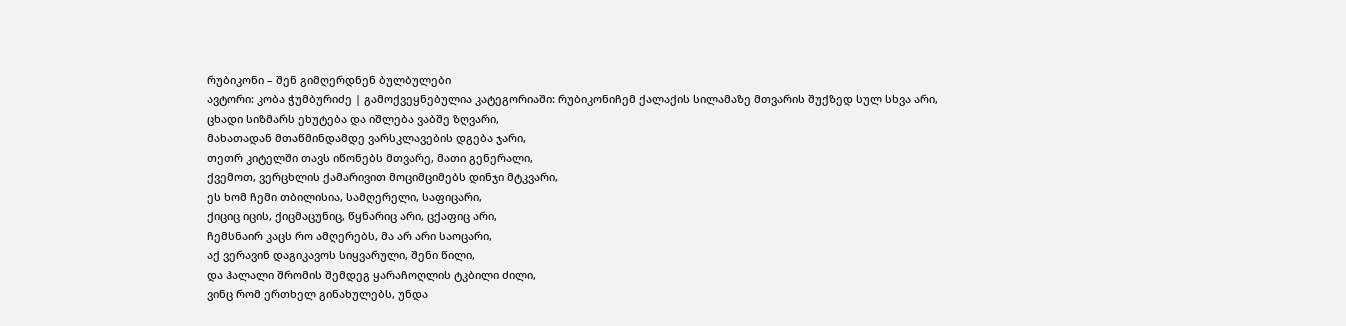რუბიკონი – შენ გიმღერდნენ ბულბულები
ავტორი: კობა ჭუმბურიძე | გამოქვეყნებულია კატეგორიაში: რუბიკონიჩემ ქალაქის სილამაზე მთვარის შუქზედ სულ სხვა არი,
ცხადი სიზმარს ეხუტება და იშლება ვაბშე ზღვარი,
მახათადან მთაწმინდამდე ვარსკლავების დგება ჯარი,
თეთრ კიტელში თავს იწონებს მთვარე, მათი გენერალი,
ქვემოთ, ვერცხლის ქამარივით მოციმციმებს დინჯი მტკვარი,
ეს ხომ ჩემი თბილისია, სამღერელი, საფიცარი,
ქიციც იცის, ქიცმაცუნიც, წყნარიც არი, ცქაფიც არი,
ჩემსნაირ კაცს რო ამღერებს, მა არ არი საოცარი,
აქ ვერავინ დაგიკავოს სიყვარული, შენი წილი,
და ჰალალი შრომის შემდეგ ყარაჩოღლის ტკბილი ძილი,
ვინც რომ ერთხელ გინახულებს, უნდა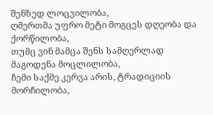შენზედ ლოცვილობა,
ღმერთმა უფრო მეტი მოგცეს დღეობა და ქორწილობა,
თუმც ვინ მამცა შენს სამღერლად მაგოდენა მოცლილობა,
ჩემი საქმე კერვა არის, ტრადიციის მორჩილობა,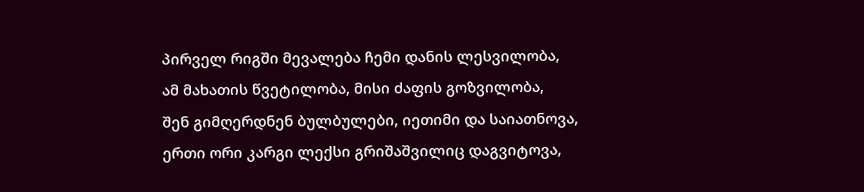პირველ რიგში მევალება ჩემი დანის ლესვილობა,
ამ მახათის წვეტილობა, მისი ძაფის გოზვილობა,
შენ გიმღერდნენ ბულბულები, იეთიმი და საიათნოვა,
ერთი ორი კარგი ლექსი გრიშაშვილიც დაგვიტოვა,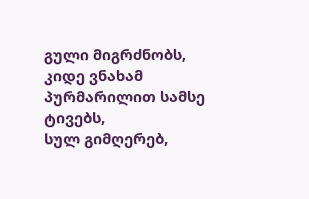გული მიგრძნობს, კიდე ვნახამ პურმარილით სამსე ტივებს,
სულ გიმღერებ,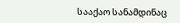სააქაო სანამდინაც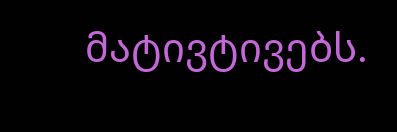მატივტივებს.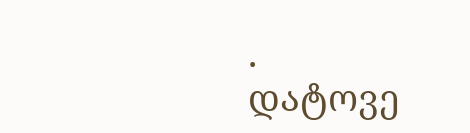.
დატოვე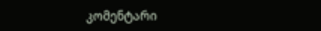კომენტარი